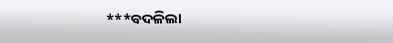***ବଦଳିଲା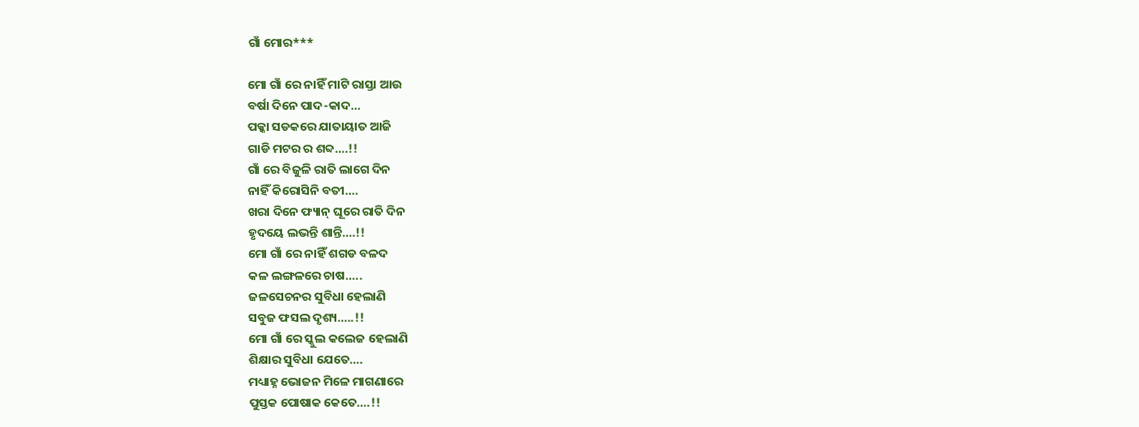ଗାଁ ମୋର***

ମୋ ଗାଁ ରେ ନାହିଁ ମାଟି ରାସ୍ତା ଆଉ
ବର୍ଷା ଦିନେ ପାଦ-କାଦ…
ପକ୍କା ସଡକରେ ଯାତାୟାତ ଆଜି
ଗାଡି ମଟର ର ଶବ୍ଦ….!!
ଗାଁ ରେ ବିଜୁଳି ରାତି ଲାଗେ ଦିନ
ନାହିଁ କିରୋସିନି ବତୀ….
ଖରା ଦିନେ ଫ୍ୟାନ୍ ଘୂରେ ରାତି ଦିନ
ହୃଦୟେ ଲଭନ୍ତି ଶାନ୍ତି….!!
ମୋ ଗାଁ ରେ ନାହିଁ ଶଗଡ ବଳଦ
କଳ ଲଙ୍ଗଳରେ ଚାଷ…..
ଜଳସେଚନର ସୁବିଧା ହେଲାଣି
ସବୁଜ ଫସଲ ଦୃଶ୍ୟ…..!!
ମୋ ଗାଁ ରେ ସ୍କୁଲ କଲେଜ ହେଲାଣି
ଶିକ୍ଷାର ସୁବିଧା ଯେତେ….
ମଧ୍ୟାହ୍ନ ଭୋଜନ ମିଳେ ମାଗଣାରେ
ପୁସ୍ତକ ପୋଷାକ କେତେ….!!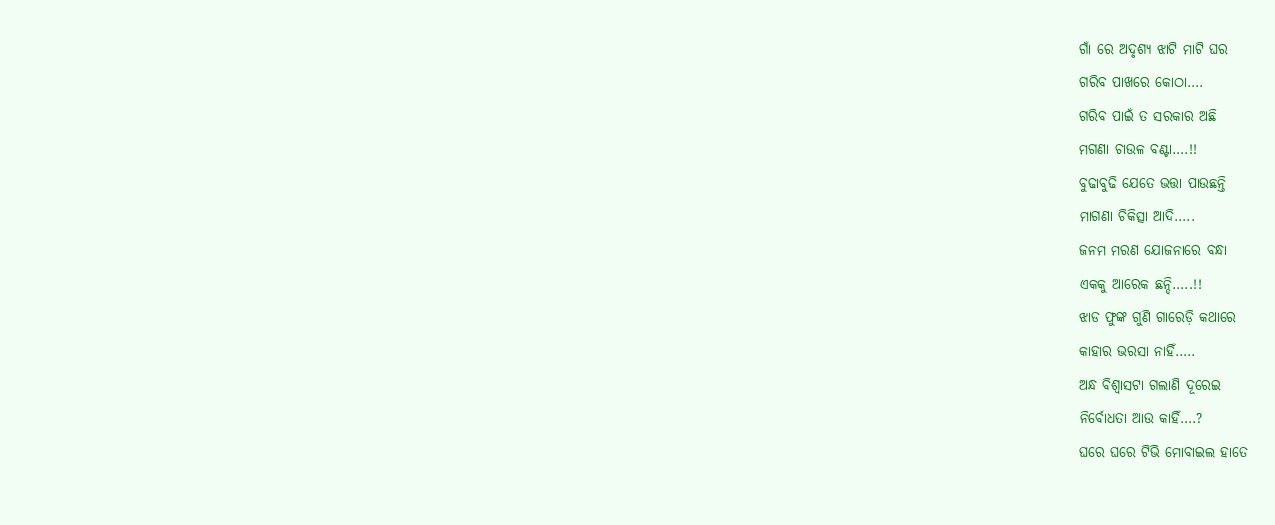ଗାଁ ରେ ଅଦୃଶ୍ୟ ଝାଟି ମାଟି ଘର
ଗରିବ ପାଖରେ କୋଠା….
ଗରିବ ପାଇଁ ତ ସରକାର ଅଛି
ମଗଣା ଚାଉଳ ବଣ୍ଟା….!!
ବୁଢାବୁଢି ଯେତେ ଭତ୍ତା ପାଉଛନ୍ତି
ମାଗଣା ଚିକିତ୍ସା ଆଦି…..
ଜନମ ମରଣ ଯୋଜନାରେ ବନ୍ଧା
ଏକକୁ ଆରେକ ଛନ୍ଦି…..!!
ଝାଡ ଫୁଙ୍କ ଗୁଣି ଗାରେଡ଼ି କଥାରେ
କାହାର ଭରସା ନାହିଁ…..
ଅନ୍ଧ ବିଶ୍ବାସଟା ଗଲାଣି ଦୂରେଇ
ନିର୍ବୋଧତା ଆଉ କାହିଁ….?
ଘରେ ଘରେ ଟିଭି ମୋବାଇଲ ହାତେ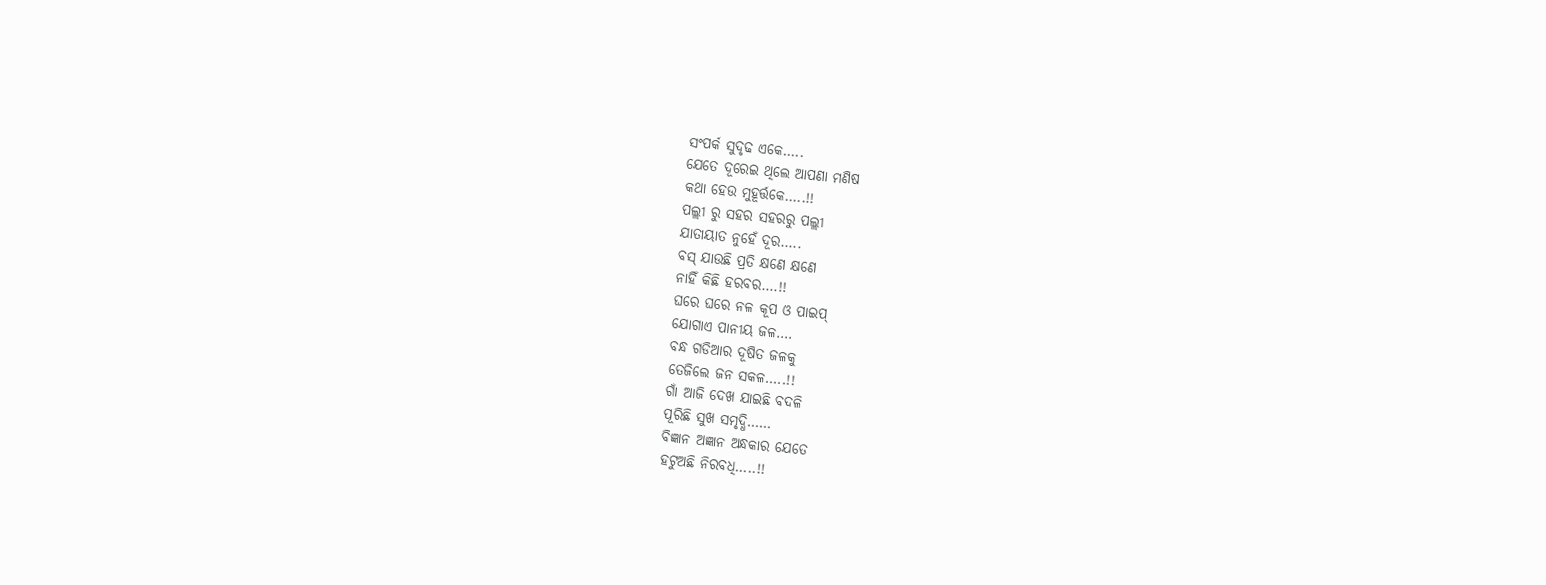ସଂପର୍କ ସୁଦୃଢ ଏକେ…..
ଯେତେ ଦୂରେଇ ଥିଲେ ଆପଣା ମଣିଷ
କଥା ହେଉ ମୁହୂର୍ତ୍ତକେ…..!!
ପଲ୍ଲୀ ରୁ ସହର ସହରରୁ ପଲ୍ଲୀ
ଯାତାୟାତ ନୁହେଁ ଦୂର…..
ବସ୍ ଯାଉଛି ପ୍ରତି କ୍ଷଣେ କ୍ଷଣେ
ନାହିଁ କିଛି ହରବର….!!
ଘରେ ଘରେ ନଳ କୂପ ଓ ପାଇପ୍
ଯୋଗାଏ ପାନୀୟ ଜଳ….
ବନ୍ଧ ଗଡିଆର ଦୂଷିତ ଜଳକୁ
ତେଜିଲେ ଜନ ସକଳ…..!!
ଗାଁ ଆଜି ଦେଖ ଯାଇଛି ବଦଳି
ପୂରିଛି ସୁଖ ସମୃଦ୍ଧି……
ବିଜ୍ଞାନ ଅଜ୍ଞାନ ଅନ୍ଧକାର ଯେତେ
ହଟୁଅଛି ନିରବଧି…..!!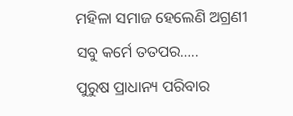ମହିଳା ସମାଜ ହେଲେଣି ଅଗ୍ରଣୀ
ସବୁ କର୍ମେ ତତପର…..
ପୁରୁଷ ପ୍ରାଧାନ୍ୟ ପରିବାର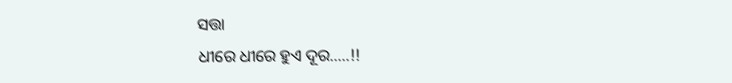ସତ୍ତା
ଧୀରେ ଧୀରେ ହୁଏ ଦୂର…..!!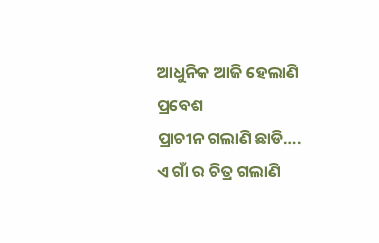ଆଧୁନିକ ଆଜି ହେଲାଣି ପ୍ରବେଶ
ପ୍ରାଚୀନ ଗଲାଣି ଛାଡି….
ଏ ଗାଁ ର ଚିତ୍ର ଗଲାଣି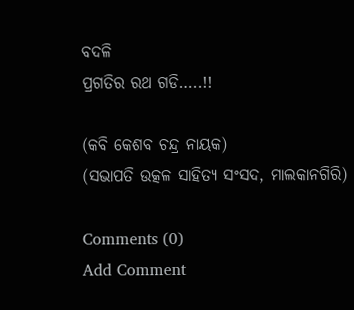ବଦଳି
ପ୍ରଗତିର ରଥ ଗଡି…..!!

(କବି କେଶବ ଚନ୍ଦ୍ର ନାୟକ)
(ସଭାପତି ଉତ୍କଳ ସାହିତ୍ୟ ସଂସଦ, ମାଲକାନଗିରି)

Comments (0)
Add Comment